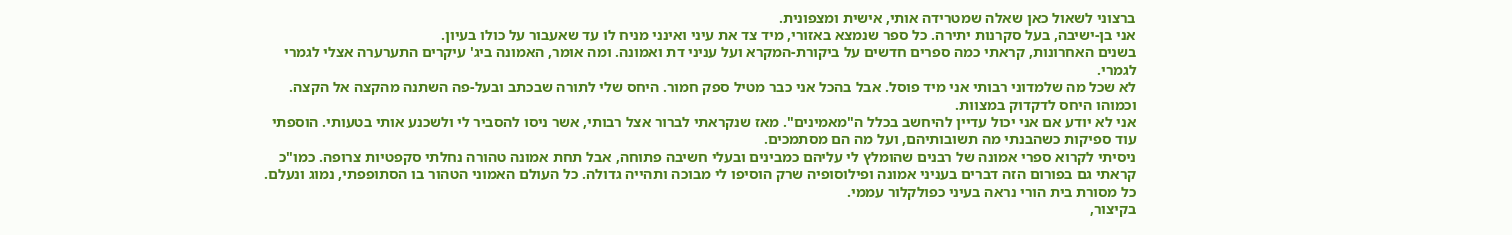ברצוני לשאול כאן שאלה שמטרידה אותי, אישית ומצפונית.
אני בן-ישיבה, בעל סקרנות יתירה. כל ספר שנמצא באזורי, מיד צד את עיני ואינני מניח לו עד שאעבור על כולו בעיון.
בשנים האחרונות, קראתי כמה ספרים חדשים על ביקורת-המקרא ועל עניני דת ואמונה. ומה אומר, האמונה ביג' עיקרים התערערה אצלי לגמרי לגמרי.
לא שכל מה שלמדוני רבותי אני מיד פוסל. אבל בהכל אני כבר מטיל ספק חמור. היחס שלי לתורה שבכתב ובעל-פה השתנה מהקצה אל הקצה. וכמוהו היחס לדקדוק במצוות.
אני לא יודע אם אני יכול עדיין להיחשב בכלל ה"מאמינים". מאז שנקראתי לברור אצל רבותי, אשר ניסו להסביר לי ולשכנע אותי בטעותי. הוספתי עוד ספיקות כשהבנתי מה תשובותיהם, ועל מה הם מסתמכים.
ניסיתי לקרוא ספרי אמונה של רבנים שהומלץ לי עליהם כמבינים ובעלי חשיבה פתוחה, אבל תחת אמונה טהורה נחלתי סקפטיות צרופה. כמו"כ קראתי גם בפורום הזה דברים בעניני אמונה ופילוסופיה שרק הוסיפו לי מבוכה ותהייה גדולה. כל העולם האמוני הטהור בו הסתופפתי, נמוג ונעלם. כל מסורת בית הורי נראה בעיני כפולקלור עממי.
בקיצור,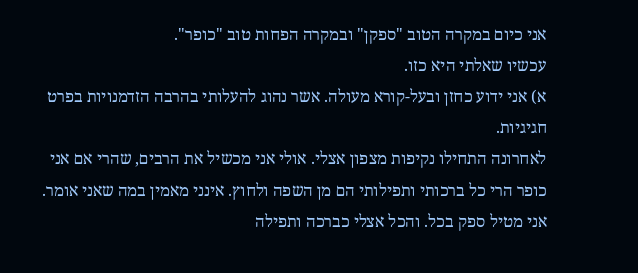אני כיום במקרה הטוב "ספקן" ובמקרה הפחות טוב "כופר".
עכשיו שאלתי היא כזו.
א) אני ידוע כחזן ובעל-קורא מעולה. אשר נהוג להעלותי בהרבה הזדמנויות בפרט חגיגיות.
לאחרונה התחילו נקיפות מצפון אצלי. אולי אני מכשיל את הרבים, שהרי אם אני כופר הרי כל ברכותי ותפילותי הם מן השפה ולחוץ. אינני מאמין במה שאני אומר. אני מטיל ספק בכל. והכל אצלי כברכה ותפילה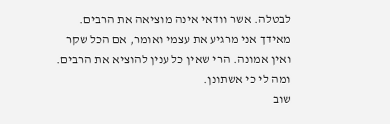לבטלה. אשר וודאי אינה מוציאה את הרבים. מאידך אני מרגיע את עצמי ואומר, אם הכל שקר ואין אמונה. הרי שאין כל ענין להוציא את הרבים. ומה לי כי אשתונן.
שוב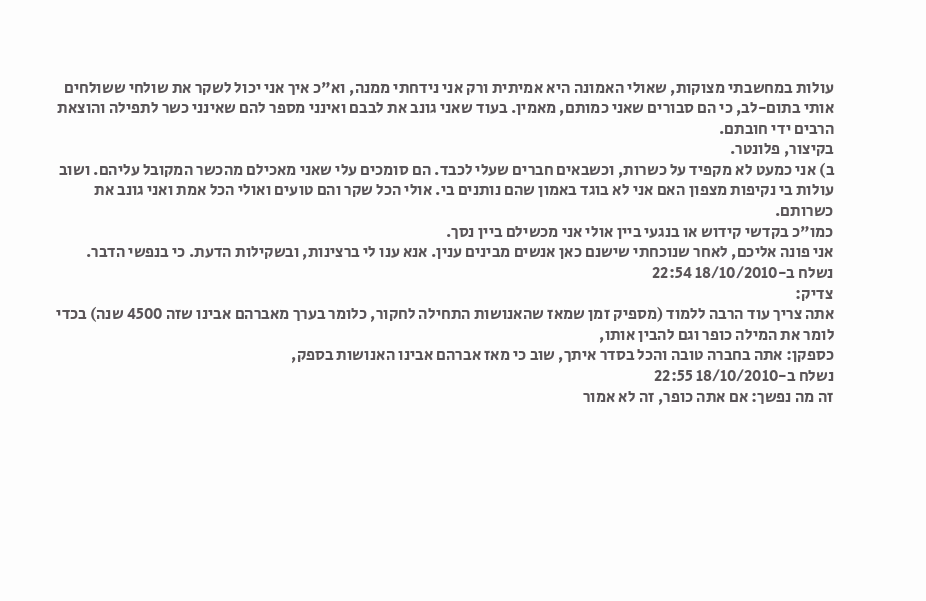עולות במחשבתי מצוקות, שאולי האמונה היא אמיתית ורק אני נידחתי ממנה, וא"כ איך אני יכול לשקר את שולחי ששולחים אותי בתום-לב, כי הם סבורים שאני כמותם, מאמין. בעוד שאני גונב את לבבם ואינני מספר להם שאינני כשר לתפילה והוצאת הרבים ידי חובתם.
בקיצור, פלונטר.
ב) אני כמעט לא מקפיד על כשרות, וכשבאים חברים שעלי לכבד. הם סומכים עלי שאני מאכילם מהכשר המקובל עליהם. ושוב עולות בי נקיפות מצפון האם אני לא בוגד באמון שהם נותנים בי. אולי הכל שקר והם טועים ואולי הכל אמת ואני גונב את כשרותם.
כמו"כ בקדשי קידוש או בנגעי ביין אולי אני מכשילם ביין נסך.
אני פונה אליכם, לאחר שנוכחתי שישנם כאן אנשים מבינים ענין. אנא ענו לי ברצינות, ובשקילות הדעת. כי בנפשי הדבר.
נשלח ב-18/10/2010 22:54
צדיק:
אתה צריך עוד הרבה ללמוד (מספיק זמן שמאז שהאנושות התחילה לחקור, כלומר בערך מאברהם אבינו שזה 4500 שנה) בכדי לומר את המילה כופר וגם להבין אותו,
כספקן: אתה בחברה טובה והכל בסדר איתך, שוב כי מאז אברהם אבינו האנושות בספק,
נשלח ב-18/10/2010 22:55
זה מה נפשך: אם אתה כופר, זה לא אמור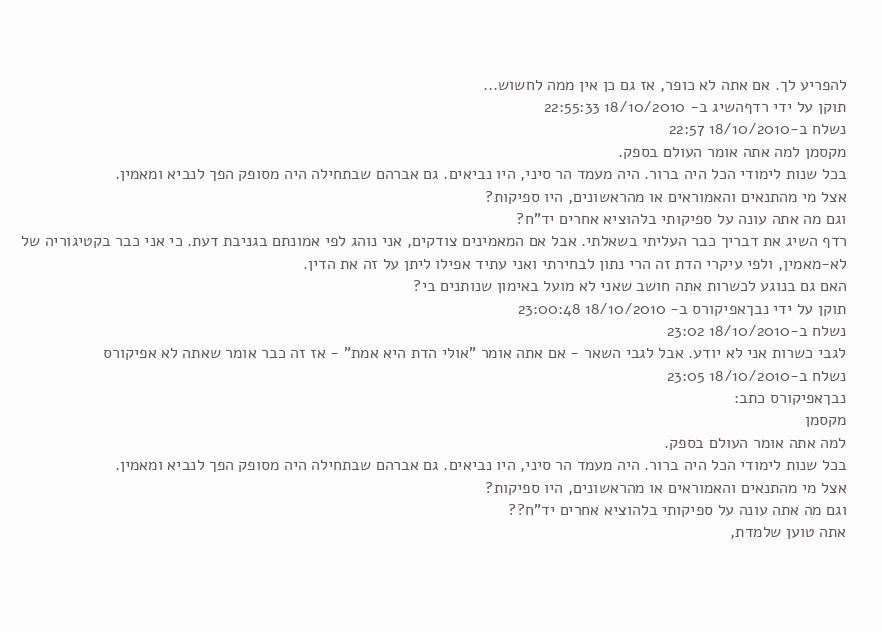להפריע לך. אם אתה לא כופר, אז גם כן אין ממה לחשוש...
תוקן על ידי רדףהשיג ב- 18/10/2010 22:55:33
נשלח ב-18/10/2010 22:57
מקסמן למה אתה אומר העולם בספק.
בכל שנות לימודי הכל היה ברור. היה מעמד הר סיני, היו נביאים. גם אברהם שבתחילה היה מסופק הפך לנביא ומאמין.
אצל מי מהתנאים והאמוראים או מהראשונים, היו ספיקות?
וגם מה אתה עונה על ספיקותי בלהוציא אחרים יד"ח?
רדף השיג את דבריך כבר העליתי בשאלתי. אבל אם המאמינים צודקים, אני נוהג לפי אמונתם בגניבת דעת. כי אני כבר בקטיגוריה של לא-מאמין, ולפי עיקרי הדת זה הרי נתון לבחירתי ואני עתיד אפילו ליתן על זה את הדין.
האם גם בנוגע לכשרות אתה חושב שאני לא מועל באימון שנותנים בי?
תוקן על ידי נבךאפיקורס ב- 18/10/2010 23:00:48
נשלח ב-18/10/2010 23:02
לגבי כשרות אני לא יודע. אבל לגבי השאר - אם אתה אומר "אולי הדת היא אמת" - אז זה כבר אומר שאתה לא אפיקורס
נשלח ב-18/10/2010 23:05
נבךאפיקורס כתב:
מקסמן
למה אתה אומר העולם בספק.
בכל שנות לימודי הכל היה ברור. היה מעמד הר סיני, היו נביאים. גם אברהם שבתחילה היה מסופק הפך לנביא ומאמין.
אצל מי מהתנאים והאמוראים או מהראשונים, היו ספיקות?
וגם מה אתה עונה על ספיקותי בלהוציא אחרים יד"ח??
אתה טוען שלמדת,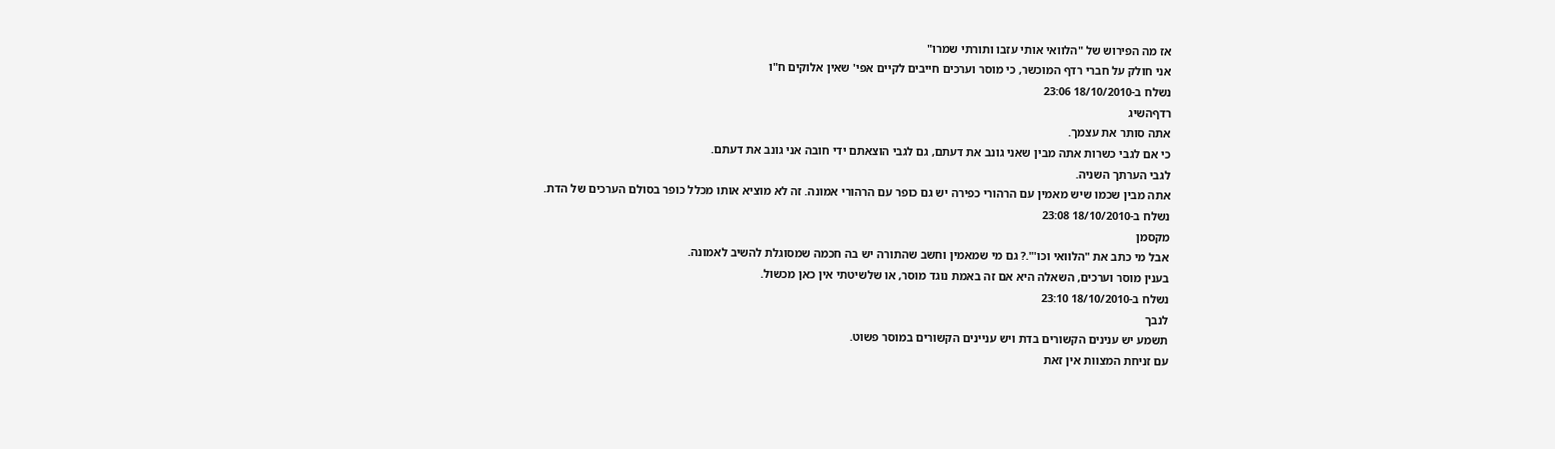אז מה הפירוש של "הלוואי אותי עזבו ותורתי שמרו"
אני חולק על חברי רדף המוכשר, כי מוסר וערכים חייבים לקיים אפי' שאין אלוקים ח"ו
נשלח ב-18/10/2010 23:06
רדףהשיג
אתה סותר את עצמך.
כי אם לגבי כשרות אתה מבין שאני גונב את דעתם, גם לגבי הוצאתם ידי חובה אני גונב את דעתם.
לגבי הערתך השניה.
אתה מבין שכמו שיש מאמין עם הרהורי כפירה יש גם כופר עם הרהורי אמונה. זה לא מוציא אותו מכלל כופר בסולם הערכים של הדת.
נשלח ב-18/10/2010 23:08
מקסמן
אבל מי כתב את "הלוואי וכו'".? גם מי שמאמין וחשב שהתורה יש בה חכמה שמסוגלת להשיב לאמונה.
בענין מוסר וערכים, השאלה היא אם זה באמת נוגד מוסר, או שלשיטתי אין כאן מכשול.
נשלח ב-18/10/2010 23:10
לנבך
תשמע יש ענינים הקשורים בדת ויש עניינים הקשורים במוסר פשוט.
עם זניחת המצוות אין זאת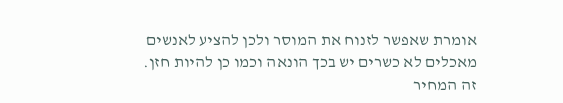אומרת שאפשר לזנוח את המוסר ולכן להציע לאנשים מאכלים לא כשרים יש בכך הונאה וכמו כן להיות חזן.
זה המחיר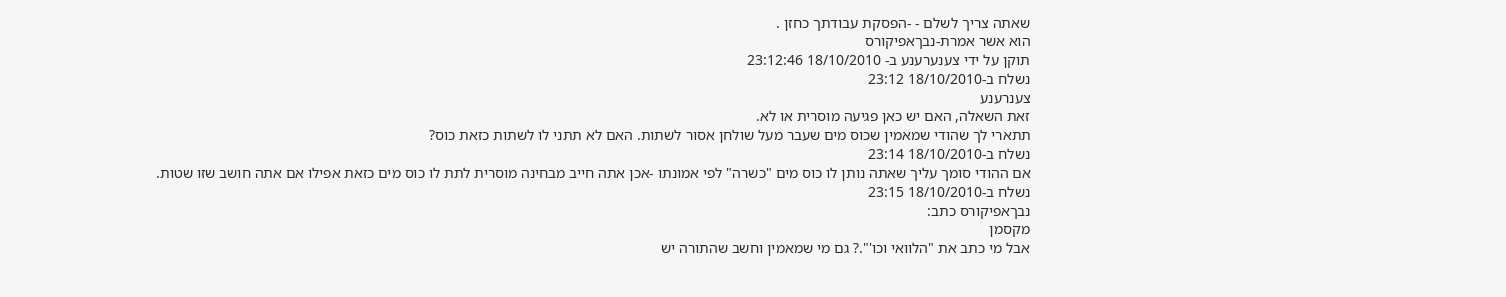שאתה צריך לשלם - -הפסקת עבודתך כחזן .
הוא אשר אמרת-נבךאפיקורס
תוקן על ידי צענערענע ב- 18/10/2010 23:12:46
נשלח ב-18/10/2010 23:12
צענרענע
זאת השאלה, האם יש כאן פגיעה מוסרית או לא.
תתארי לך שהודי שמאמין שכוס מים שעבר מעל שולחן אסור לשתות. האם לא תתני לו לשתות כזאת כוס?
נשלח ב-18/10/2010 23:14
אם ההודי סומך עליך שאתה נותן לו כוס מים "כשרה" לפי אמונתו -אכן אתה חייב מבחינה מוסרית לתת לו כוס מים כזאת אפילו אם אתה חושב שזו שטות.
נשלח ב-18/10/2010 23:15
נבךאפיקורס כתב:
מקסמן
אבל מי כתב את "הלוואי וכו'".? גם מי שמאמין וחשב שהתורה יש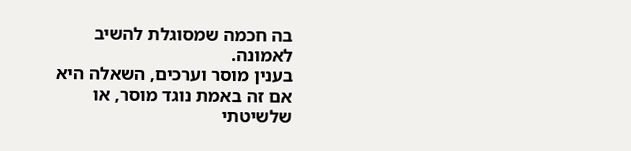בה חכמה שמסוגלת להשיב לאמונה.
בענין מוסר וערכים, השאלה היא אם זה באמת נוגד מוסר, או שלשיטתי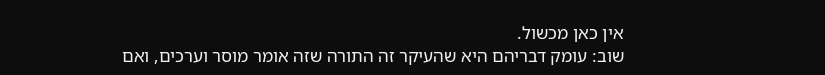אין כאן מכשול.
שוב: עומק דבריהם היא שהעיקר זה התורה שזה אומר מוסר וערכים, ואם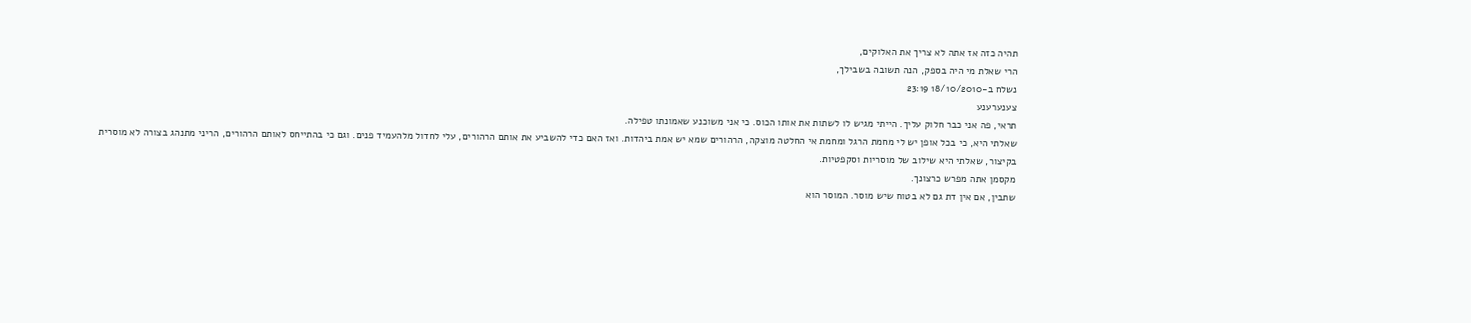תהיה כזה אז אתה לא צריך את האלוקים,
הרי שאלת מי היה בספק, הנה תשובה בשבילך,
נשלח ב-18/10/2010 23:19
צענערענע
תראי, פה אני כבר חלוק עליך. הייתי מגיש לו לשתות את אותו הכוס. כי אני משוכנע שאמונתו טפילה.
שאלתי היא, כי בכל אופן יש לי מחמת הרגל ומחמת אי החלטה מוצקה, הרהורים שמא יש אמת ביהדות. ואז האם כדי להשביע את אותם הרהורים, עלי לחדול מלהעמיד פנים. וגם כי בהתייחס לאותם הרהורים, הריני מתנהג בצורה לא מוסרית
בקיצור, שאלתי היא שילוב של מוסריות וסקפטיות.
מקסמן אתה מפרש כרצונך.
שתבין, אם אין דת גם לא בטוח שיש מוסר. המוסר הוא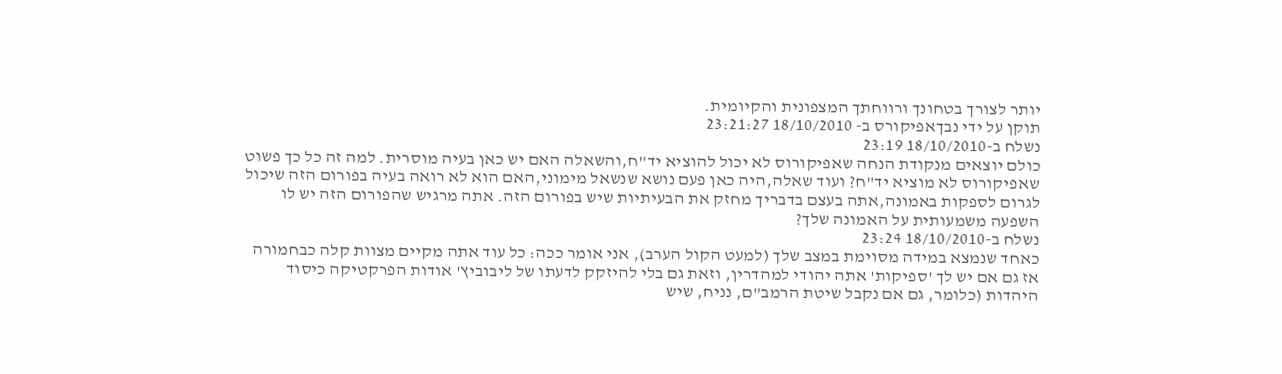יותר לצורך בטחונך ורווחתך המצפונית והקיומית.
תוקן על ידי נבךאפיקורס ב- 18/10/2010 23:21:27
נשלח ב-18/10/2010 23:19
כולם יוצאים מנקודת הנחה שאפיקורוס לא יכול להוציא יד"ח,והשאלה האם יש כאן בעיה מוסרית. למה זה כל כך פשוט שאפיקורוס לא מוציא יד"ח? ועוד שאלה,היה כאן פעם נושא שנשאל מימוני,האם הוא לא רואה בעיה בפורום הזה שיכול לגרום לספקות באמונה,אתה בעצם בדבריך מחזק את הבעיתיות שיש בפורום הזה. אתה מרגיש שהפורום הזה יש לו השפעה משמעותית על האמונה שלך?
נשלח ב-18/10/2010 23:24
כאחד שנמצא במידה מסוימת במצב שלך (למעט הקול הערב), אני אומר ככה: כל עוד אתה מקיים מצוות קלה כבחמורה אז גם אם יש לך 'ספיקות' אתה יהודי למהדרין, וזאת גם בלי להיזקק לדעתו של ליבוביץ' אודות הפרקטיקה כיסוד היהדות (כלומר, גם אם נקבל שיטת הרמב"ם, נניח, שיש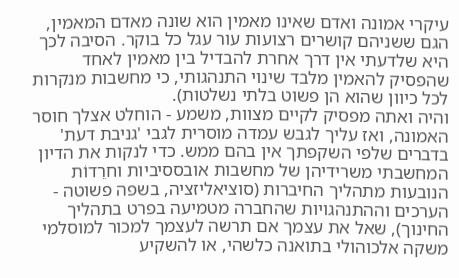עיקרי אמונה ואדם שאינו מאמין הוא שונה מאדם המאמין, הגם ששניהם קושרים רצועות עור עגל כל בוקר. הסיבה לכך היא שלדעתי אין דרך אחרת להבדיל בין מאמין לאחד שהפסיק להאמין מלבד שינוי התנהגותי, כי מחשבות מנקרות לכל כיוון שהוא הן פשוט בלתי נשלטות).
והיה ואתה מפסיק לקיים מצוות, משמע - הוחלט אצלך חוסר האמונה, ואז עליך לגבש עמדה מוסרית לגבי 'גניבת דעת' בדברים שלפי השקפתך אין בהם ממש. כדי לנקות את הדיון המחשבתי משרידיהן של מחשבות אובססיביות וחרֵדוֹת הנובעות מתהליך החיברות (סוציאליזציה, בשפה פשוטה - הערכים וההתנהגויות שהחברה מטמיעה בפרט בתהליך החינוך), שאל את עצמך אם תרשה לעצמך למכור למוסלמי משקה אלכוהולי בתואנה כלשהי, או להשקיע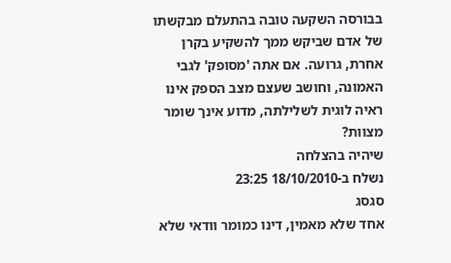בבורסה השקעה טובה בהתעלם מבקשתו של אדם שביקש ממך להשקיע בקרן אחרת, גרועה. אם אתה 'מסופק' לגבי האמונה, וחושב שעצם מצב הספק אינו ראיה לוגית לשלילתה, מדוע אינך שומר מצוות?
שיהיה בהצלחה
נשלח ב-18/10/2010 23:25
סגסג
אחד שלא מאמין, דינו כמומר וודאי שלא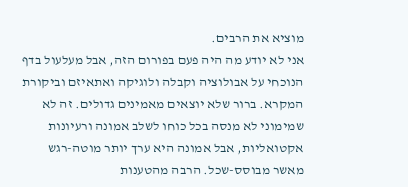מוציא את הרבים.
אני לא יודע מה היה פעם בפורום הזה, אבל מעלעול בדף הנוכחי על אבולוציה וקבלה ולוגיקה ואתאיזם וביקורת המקרא. ברור שלא יוצאים מאמינים גדולים. זה לא שמימוני לא מנסה בכל כוחו לשלב אמונה ורעיונות אקטואליות, אבל אמונה היא ערך יותר מוטה-רגש מאשר מבוסס-שכל. הרבה מהטענות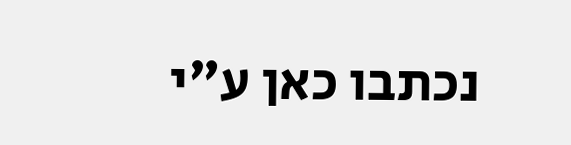נכתבו כאן ע"י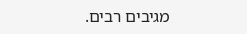מגיבים רבים.